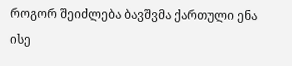როგორ შეიძლება ბავშვმა ქართული ენა ისე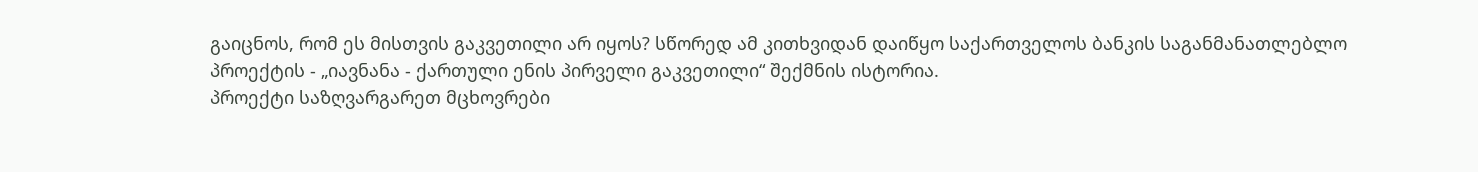გაიცნოს, რომ ეს მისთვის გაკვეთილი არ იყოს? სწორედ ამ კითხვიდან დაიწყო საქართველოს ბანკის საგანმანათლებლო პროექტის - „იავნანა - ქართული ენის პირველი გაკვეთილი“ შექმნის ისტორია.
პროექტი საზღვარგარეთ მცხოვრები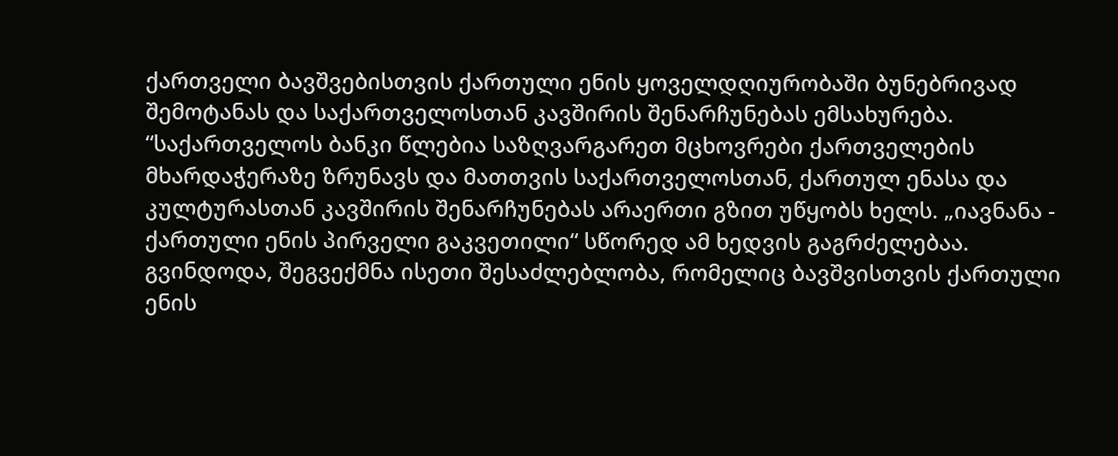ქართველი ბავშვებისთვის ქართული ენის ყოველდღიურობაში ბუნებრივად შემოტანას და საქართველოსთან კავშირის შენარჩუნებას ემსახურება.
“საქართველოს ბანკი წლებია საზღვარგარეთ მცხოვრები ქართველების მხარდაჭერაზე ზრუნავს და მათთვის საქართველოსთან, ქართულ ენასა და კულტურასთან კავშირის შენარჩუნებას არაერთი გზით უწყობს ხელს. „იავნანა - ქართული ენის პირველი გაკვეთილი“ სწორედ ამ ხედვის გაგრძელებაა. გვინდოდა, შეგვექმნა ისეთი შესაძლებლობა, რომელიც ბავშვისთვის ქართული ენის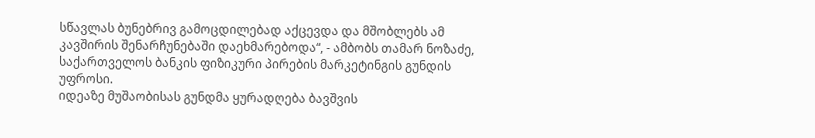სწავლას ბუნებრივ გამოცდილებად აქცევდა და მშობლებს ამ კავშირის შენარჩუნებაში დაეხმარებოდა“, - ამბობს თამარ ნოზაძე, საქართველოს ბანკის ფიზიკური პირების მარკეტინგის გუნდის უფროსი.
იდეაზე მუშაობისას გუნდმა ყურადღება ბავშვის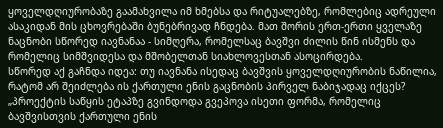ყოველდღიურობაზე გაამახვილა იმ ხმებსა და რიტუალებზე, რომლებიც ადრეული ასაკიდან მის ცხოვრებაში ბუნებრივად ჩნდება. მათ შორის ერთ-ერთი ყველაზე ნაცნობი სწორედ იავნანაა - სიმღერა, რომელსაც ბავშვი ძილის წინ ისმენს და რომელიც სიმშვიდესა და მშობელთან სიახლოვესთან ასოცირდება.
სწორედ აქ გაჩნდა იდეა: თუ იავნანა ისედაც ბავშვის ყოველდღიურობის ნაწილია, რატომ არ შეიძლება ის ქართული ენის გაცნობის პირველ ნაბიჯადაც იქცეს?
„პროექტის საწყის ეტაპზე გვინდოდა გვეპოვა ისეთი ფორმა, რომელიც ბავშვისთვის ქართული ენის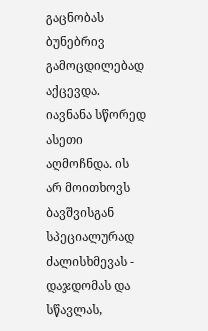გაცნობას ბუნებრივ გამოცდილებად აქცევდა. იავნანა სწორედ ასეთი აღმოჩნდა. ის არ მოითხოვს ბავშვისგან სპეციალურად ძალისხმევას - დაჯდომას და სწავლას,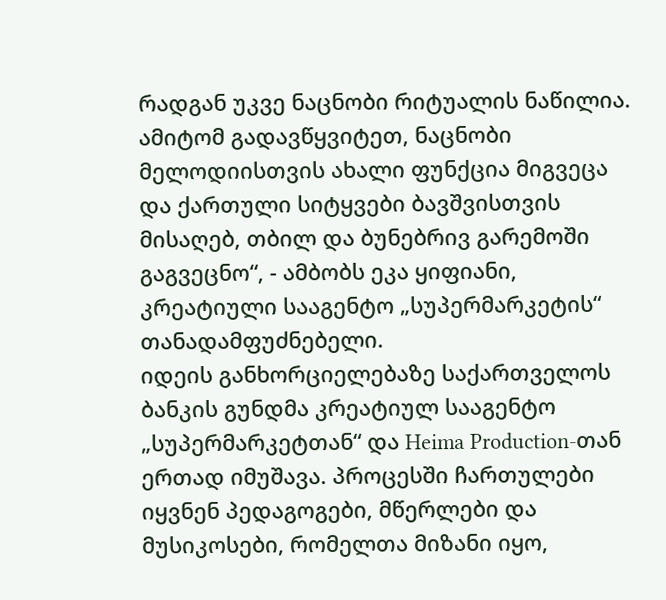რადგან უკვე ნაცნობი რიტუალის ნაწილია. ამიტომ გადავწყვიტეთ, ნაცნობი მელოდიისთვის ახალი ფუნქცია მიგვეცა და ქართული სიტყვები ბავშვისთვის მისაღებ, თბილ და ბუნებრივ გარემოში გაგვეცნო“, - ამბობს ეკა ყიფიანი, კრეატიული სააგენტო „სუპერმარკეტის“ თანადამფუძნებელი.
იდეის განხორციელებაზე საქართველოს ბანკის გუნდმა კრეატიულ სააგენტო „სუპერმარკეტთან“ და Heima Production-თან ერთად იმუშავა. პროცესში ჩართულები იყვნენ პედაგოგები, მწერლები და მუსიკოსები, რომელთა მიზანი იყო,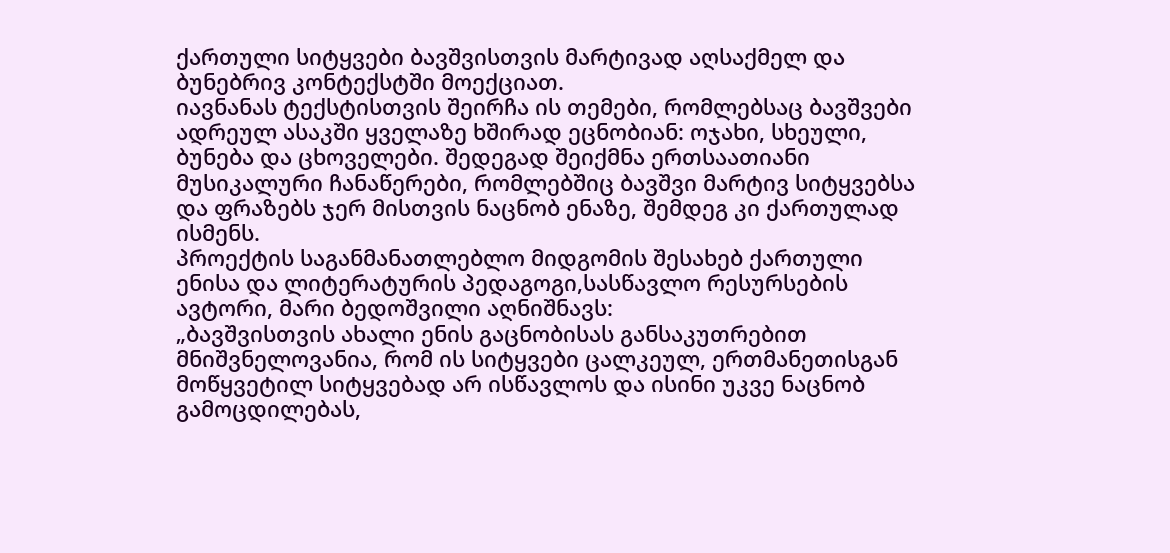ქართული სიტყვები ბავშვისთვის მარტივად აღსაქმელ და ბუნებრივ კონტექსტში მოექციათ.
იავნანას ტექსტისთვის შეირჩა ის თემები, რომლებსაც ბავშვები ადრეულ ასაკში ყველაზე ხშირად ეცნობიან: ოჯახი, სხეული, ბუნება და ცხოველები. შედეგად შეიქმნა ერთსაათიანი მუსიკალური ჩანაწერები, რომლებშიც ბავშვი მარტივ სიტყვებსა და ფრაზებს ჯერ მისთვის ნაცნობ ენაზე, შემდეგ კი ქართულად ისმენს.
პროექტის საგანმანათლებლო მიდგომის შესახებ ქართული ენისა და ლიტერატურის პედაგოგი,სასწავლო რესურსების ავტორი, მარი ბედოშვილი აღნიშნავს:
„ბავშვისთვის ახალი ენის გაცნობისას განსაკუთრებით მნიშვნელოვანია, რომ ის სიტყვები ცალკეულ, ერთმანეთისგან მოწყვეტილ სიტყვებად არ ისწავლოს და ისინი უკვე ნაცნობ გამოცდილებას,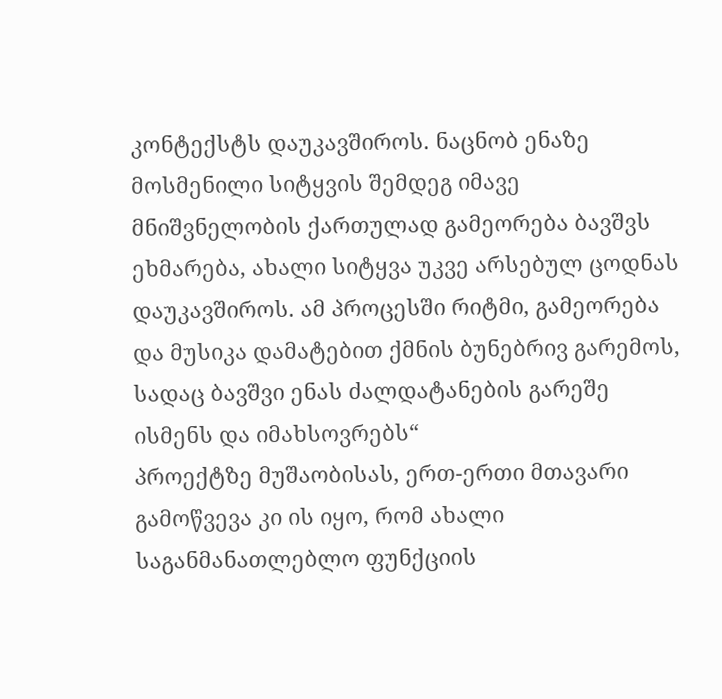კონტექსტს დაუკავშიროს. ნაცნობ ენაზე მოსმენილი სიტყვის შემდეგ იმავე მნიშვნელობის ქართულად გამეორება ბავშვს ეხმარება, ახალი სიტყვა უკვე არსებულ ცოდნას დაუკავშიროს. ამ პროცესში რიტმი, გამეორება და მუსიკა დამატებით ქმნის ბუნებრივ გარემოს, სადაც ბავშვი ენას ძალდატანების გარეშე ისმენს და იმახსოვრებს“
პროექტზე მუშაობისას, ერთ-ერთი მთავარი გამოწვევა კი ის იყო, რომ ახალი საგანმანათლებლო ფუნქციის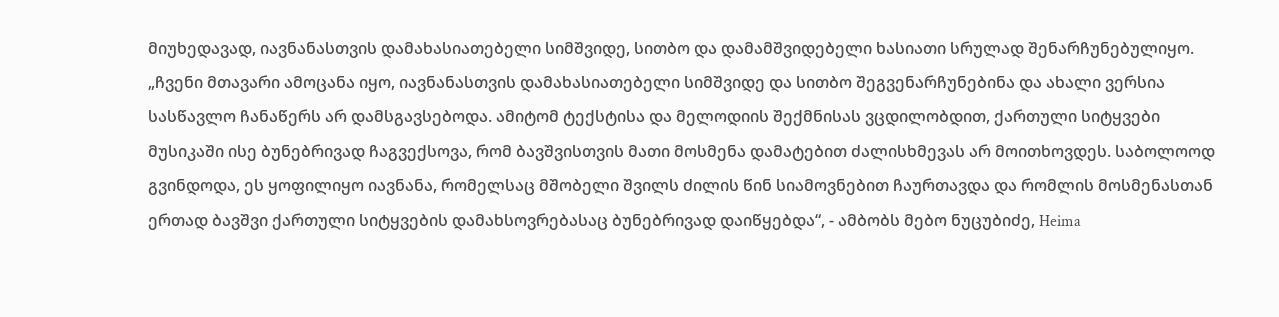მიუხედავად, იავნანასთვის დამახასიათებელი სიმშვიდე, სითბო და დამამშვიდებელი ხასიათი სრულად შენარჩუნებულიყო.
„ჩვენი მთავარი ამოცანა იყო, იავნანასთვის დამახასიათებელი სიმშვიდე და სითბო შეგვენარჩუნებინა და ახალი ვერსია სასწავლო ჩანაწერს არ დამსგავსებოდა. ამიტომ ტექსტისა და მელოდიის შექმნისას ვცდილობდით, ქართული სიტყვები მუსიკაში ისე ბუნებრივად ჩაგვექსოვა, რომ ბავშვისთვის მათი მოსმენა დამატებით ძალისხმევას არ მოითხოვდეს. საბოლოოდ გვინდოდა, ეს ყოფილიყო იავნანა, რომელსაც მშობელი შვილს ძილის წინ სიამოვნებით ჩაურთავდა და რომლის მოსმენასთან ერთად ბავშვი ქართული სიტყვების დამახსოვრებასაც ბუნებრივად დაიწყებდა“, - ამბობს მებო ნუცუბიძე, Heima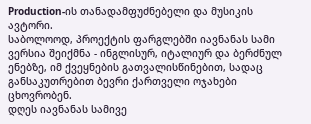Production-ის თანადამფუძნებელი და მუსიკის ავტორი.
საბოლოოდ, პროექტის ფარგლებში იავნანას სამი ვერსია შეიქმნა - ინგლისურ, იტალიურ და ბერძნულ ენებზე, იმ ქვეყნების გათვალისწინებით, სადაც განსაკუთრებით ბევრი ქართველი ოჯახები ცხოვრობენ.
დღეს იავნანას სამივე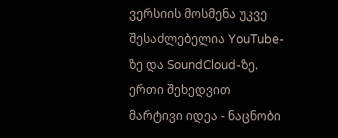ვერსიის მოსმენა უკვე შესაძლებელია YouTube-ზე და SoundCloud-ზე.
ერთი შეხედვით მარტივი იდეა - ნაცნობი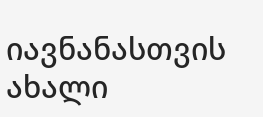იავნანასთვის ახალი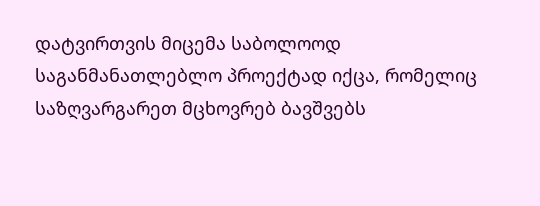დატვირთვის მიცემა საბოლოოდ საგანმანათლებლო პროექტად იქცა, რომელიც საზღვარგარეთ მცხოვრებ ბავშვებს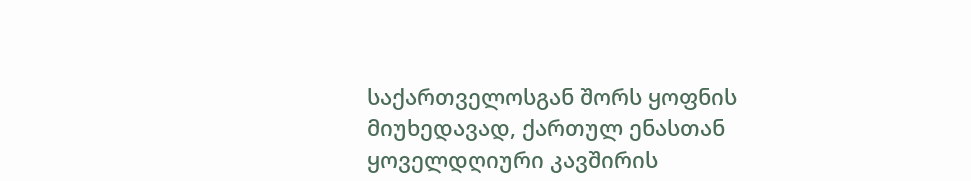საქართველოსგან შორს ყოფნის მიუხედავად, ქართულ ენასთან ყოველდღიური კავშირის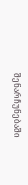შენარჩუნებაში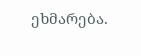ეხმარება.